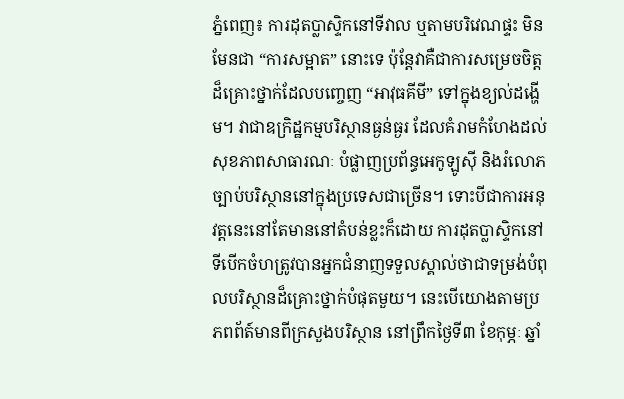ភ្នំពេញ៖ ការដុតប្លាស្ទិកនៅទីវាល ឬតាមបរិវេណផ្ទះ មិនមែនជា “ការសម្អាត” នោះទេ ប៉ុន្តែវាគឺជាការសម្រេចចិត្តដ៏គ្រោះថ្នាក់ដែលបញ្ចេញ “អាវុធគីមី” ទៅក្នុងខ្យល់ដង្ហើម។ វាជាឧក្រិដ្ឋកម្មបរិស្ថានធ្ងន់ធ្ងរ ដែលគំរាមកំហែងដល់សុខភាពសាធារណៈ បំផ្លាញប្រព័ន្ធអេកូឡូស៊ី និងរំលោភច្បាប់បរិស្ថាននៅក្នុងប្រទេសជាច្រើន។ ទោះបីជាការអនុវត្តនេះនៅតែមាននៅតំបន់ខ្លះក៏ដោយ ការដុតប្លាស្ទិកនៅទីបើកចំហត្រូវបានអ្នកជំនាញទទួលស្គាល់ថាជាទម្រង់បំពុលបរិស្ថានដ៏គ្រោះថ្នាក់បំផុតមួយ។ នេះបេីយោងតាមប្រភពព័ត៍មានពីក្រសួងបរិស្ថាន នៅព្រឹកថ្ងៃទី៣ ខែកុម្ភៈ ឆ្នាំ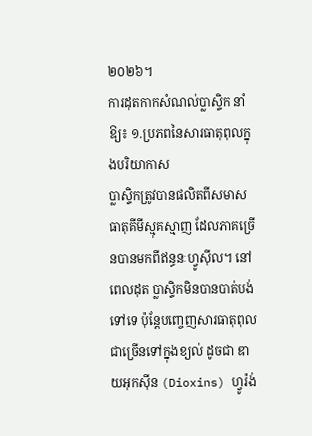២០២៦។
ការដុតកាកសំណល់ប្លាស្ទិក នាំឱ្យ៖ ១.ប្រភពនៃសារធាតុពុលក្នុងបរិយាកាស
ប្លាស្ទិកត្រូវបានផលិតពីសមាសធាតុគីមីស្មុគស្មាញ ដែលភាគច្រើនបានមកពីឥន្ធនៈហ្វូស៊ីល។ នៅពេលដុត ប្លាស្ទិកមិនបានបាត់បង់ទៅទេ ប៉ុន្តែបញ្ចេញសារធាតុពុលជាច្រើនទៅក្នុងខ្យល់ ដូចជា ឌាយអុកស៊ីន (Dioxins) ហ្វូរ៉ង់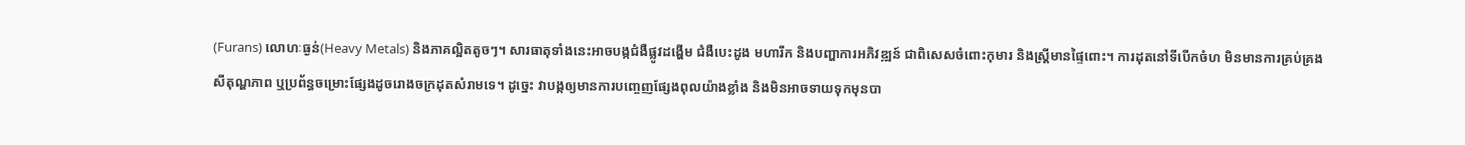(Furans) លោហៈធ្ងន់(Heavy Metals) និងភាគល្អិតតូចៗ។ សារធាតុទាំងនេះអាចបង្កជំងឺផ្លូវដង្ហើម ជំងឺបេះដូង មហារីក និងបញ្ហាការអភិវឌ្ឍន៍ ជាពិសេសចំពោះកុមារ និងស្ត្រីមានផ្ទៃពោះ។ ការដុតនៅទីបើកចំហ មិនមានការគ្រប់គ្រងសីតុណ្ហភាព ឬប្រព័ន្ធចម្រោះផ្សែងដូចរោងចក្រដុតសំរាមទេ។ ដូច្នេះ វាបង្កឲ្យមានការបញ្ចេញផ្សែងពុលយ៉ាងខ្លាំង និងមិនអាចទាយទុកមុនបា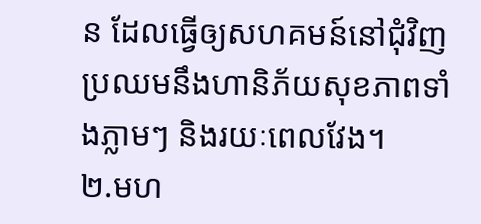ន ដែលធ្វើឲ្យសហគមន៍នៅជុំវិញប្រឈមនឹងហានិភ័យសុខភាពទាំងភ្លាមៗ និងរយៈពេលវែង។
២.មហ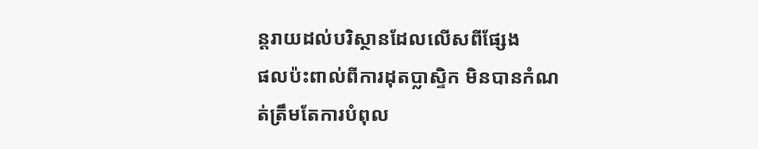ន្តរាយដល់បរិស្ថានដែលលើសពីផ្សែង
ផលប៉ះពាល់ពីការដុតប្លាស្ទិក មិនបានកំណត់ត្រឹមតែការបំពុល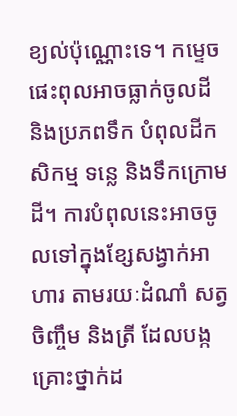ខ្យល់ប៉ុណ្ណោះទេ។ កម្ទេចផេះពុលអាចធ្លាក់ចូលដី និងប្រភពទឹក បំពុលដីកសិកម្ម ទន្លេ និងទឹកក្រោមដី។ ការបំពុលនេះអាចចូលទៅក្នុងខ្សែសង្វាក់អាហារ តាមរយៈដំណាំ សត្វចិញ្ចឹម និងត្រី ដែលបង្កគ្រោះថ្នាក់ដ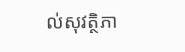ល់សុវត្ថិភា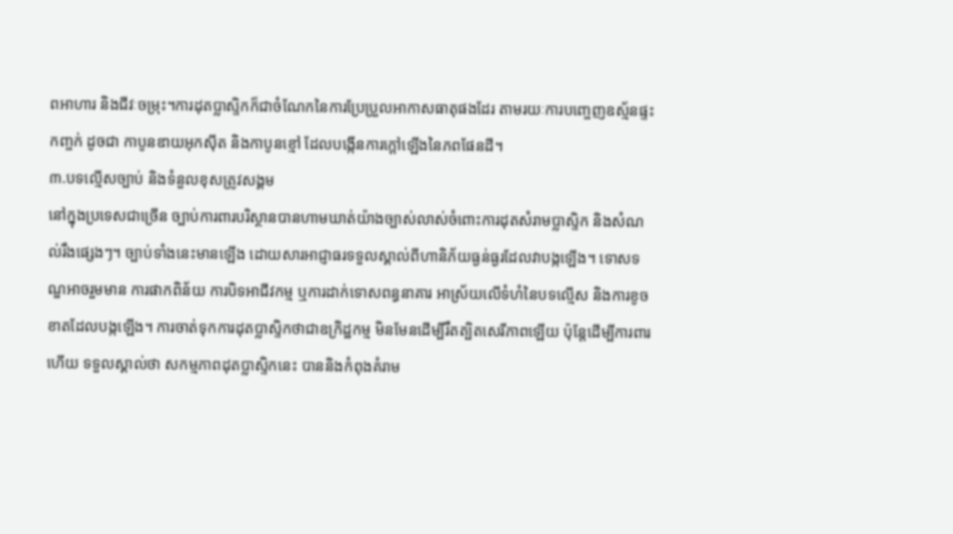ពអាហារ និងជីវៈចម្រុះ។ការដុតប្លាស្ទិកក៏ជាចំណែកនៃការប្រែប្រួលអាកាសធាតុផងដែរ តាមរយៈការបញ្ចេញឧស្ម័នផ្ទះកញ្ចក់ ដូចជា កាបូនឌាយអុកស៊ីត និងកាបូនខ្មៅ ដែលបង្កើនការក្តៅឡើងនៃភពផែនដី។
៣.បទល្មើសច្បាប់ និងទំនួលខុសត្រូវសង្គម
នៅក្នុងប្រទេសជាច្រើន ច្បាប់ការពារបរិស្ថានបានហាមឃាត់យ៉ាងច្បាស់លាស់ចំពោះការដុតសំរាមប្លាស្ទិក និងសំណល់រឹងផ្សេងៗ។ ច្បាប់ទាំងនេះមានឡើង ដោយសារអាជ្ញាធរទទួលស្គាល់ពីហានិភ័យធ្ងន់ធ្ងរដែលវាបង្កឡើង។ ទោសទណ្ឌអាចរួមមាន ការផាកពិន័យ ការបិទអាជីវកម្ម ឬការដាក់ទោសពន្ធនាគារ អាស្រ័យលើទំហំនៃបទល្មើស និងការខូចខាតដែលបង្កឡើង។ ការចាត់ទុកការដុតប្លាស្ទិកថាជាឧក្រិដ្ឋកម្ម មិនមែនដើម្បីរឹតត្បិតសេរីភាពឡើយ ប៉ុន្តែដើម្បីការពារ ហើយ ទទួលស្គាល់ថា សកម្មភាពដុតប្លាស្ទិកនេះ បាននិងកំពុងគំរាម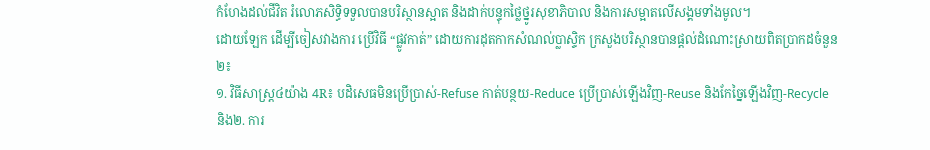កំហែងដល់ជីវិត រំលោភសិទ្ធិទទួលបានបរិស្ថានស្អាត និងដាក់បន្ទុកថ្លៃថ្នូរសុខាភិបាល និងការសម្អាតលើសង្គមទាំងមូល។
ដោយឡែក ដើម្បីចៀសវាងការ ប្រើវិធី “ផ្លូវកាត់” ដោយការដុតកាកសំណល់ប្លាស្ទិក ក្រសួងបរិស្ថានបានផ្តល់ដំណោះស្រាយពិតប្រាកដចំនួន២៖
១. វិធីសាស្រ្ត៤យ៉ាង 4R៖ បដិសេធមិនប្រើប្រាស់-Refuse កាត់បន្ថយ-Reduce ប្រើប្រាស់ឡើងវិញ-Reuse និងកែច្នៃឡើងវិញ-Recycle
និង២. ការ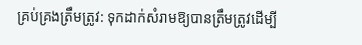គ្រប់គ្រងត្រឹមត្រូវ: ទុកដាក់សំរាមឱ្យបានត្រឹមត្រូវដើម្បី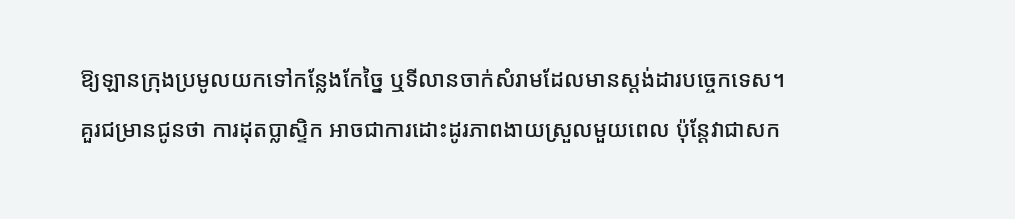ឱ្យឡានក្រុងប្រមូលយកទៅកន្លែងកែច្នៃ ឬទីលានចាក់សំរាមដែលមានស្តង់ដារបច្ចេកទេស។
គួរជម្រានជូនថា ការដុតប្លាស្ទិក អាចជាការដោះដូរភាពងាយស្រួលមួយពេល ប៉ុន្តែវាជាសក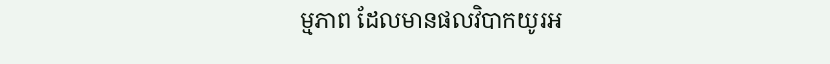ម្មភាព ដែលមានផលវិបាកយូរអ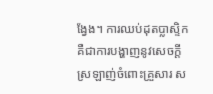ង្វែង។ ការឈប់ដុតប្លាស្ទិក គឺជាការបង្ហាញនូវសេចក្ដីស្រឡាញ់ចំពោះគ្រួសារ ស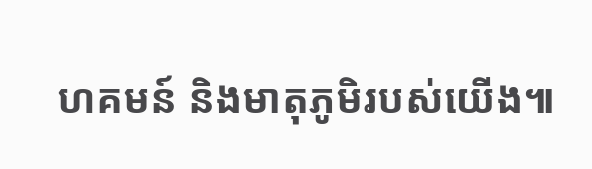ហគមន៍ និងមាតុភូមិរបស់យើង៕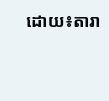ដោយ៖តារា